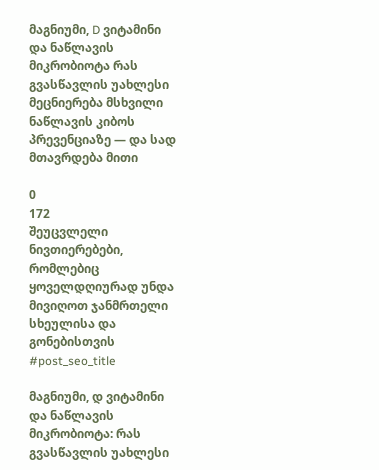მაგნიუმი, D ვიტამინი და ნაწლავის მიკრობიოტა რას გვასწავლის უახლესი მეცნიერება მსხვილი ნაწლავის კიბოს პრევენციაზე — და სად მთავრდება მითი

0
172
შეუცვლელი ნივთიერებები, რომლებიც ყოველდღიურად უნდა მივიღოთ ჯანმრთელი სხეულისა და გონებისთვის
#post_seo_title

მაგნიუმი, დ ვიტამინი და ნაწლავის მიკრობიოტა: რას გვასწავლის უახლესი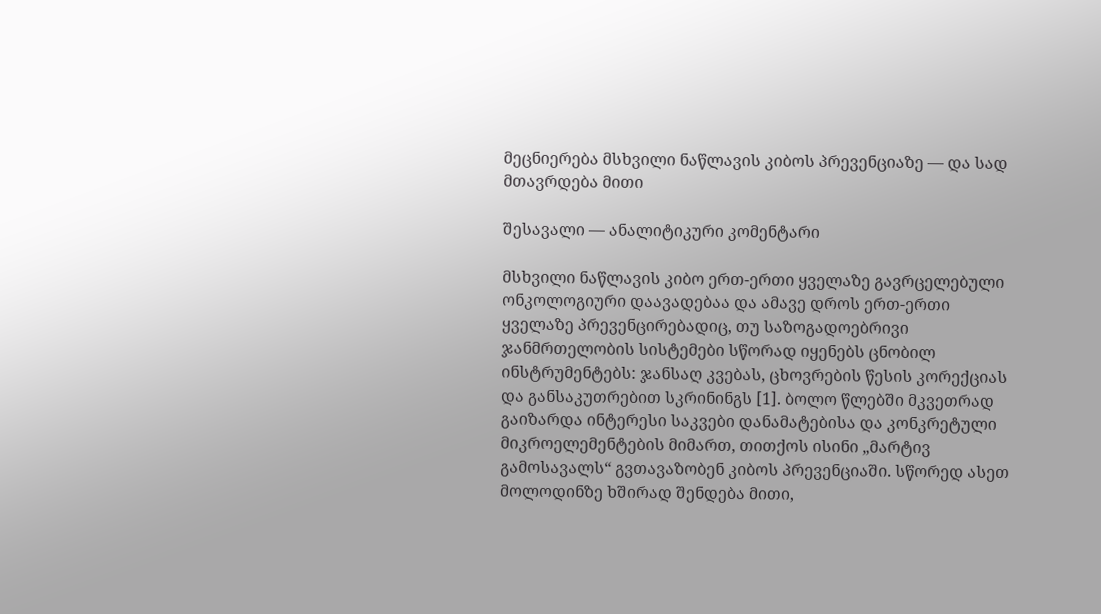მეცნიერება მსხვილი ნაწლავის კიბოს პრევენციაზე — და სად მთავრდება მითი

შესავალი — ანალიტიკური კომენტარი

მსხვილი ნაწლავის კიბო ერთ-ერთი ყველაზე გავრცელებული ონკოლოგიური დაავადებაა და ამავე დროს ერთ-ერთი ყველაზე პრევენცირებადიც, თუ საზოგადოებრივი ჯანმრთელობის სისტემები სწორად იყენებს ცნობილ ინსტრუმენტებს: ჯანსაღ კვებას, ცხოვრების წესის კორექციას და განსაკუთრებით სკრინინგს [1]. ბოლო წლებში მკვეთრად გაიზარდა ინტერესი საკვები დანამატებისა და კონკრეტული მიკროელემენტების მიმართ, თითქოს ისინი „მარტივ გამოსავალს“ გვთავაზობენ კიბოს პრევენციაში. სწორედ ასეთ მოლოდინზე ხშირად შენდება მითი,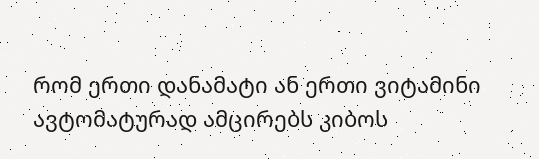რომ ერთი დანამატი ან ერთი ვიტამინი ავტომატურად ამცირებს კიბოს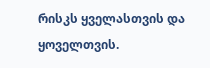რისკს ყველასთვის და ყოველთვის.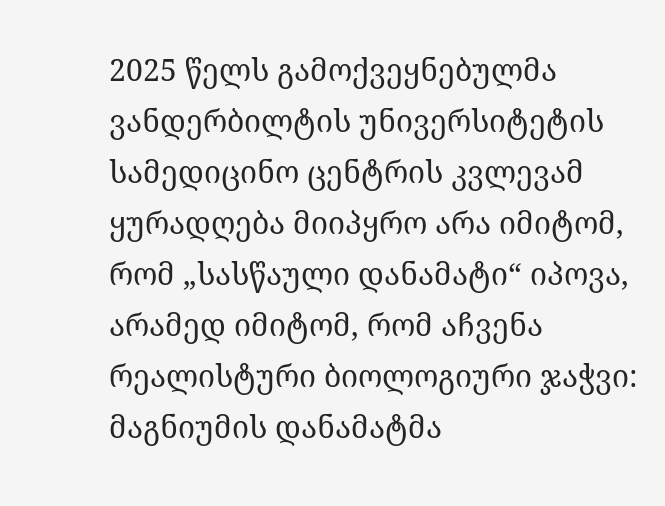2025 წელს გამოქვეყნებულმა ვანდერბილტის უნივერსიტეტის სამედიცინო ცენტრის კვლევამ ყურადღება მიიპყრო არა იმიტომ, რომ „სასწაული დანამატი“ იპოვა, არამედ იმიტომ, რომ აჩვენა რეალისტური ბიოლოგიური ჯაჭვი: მაგნიუმის დანამატმა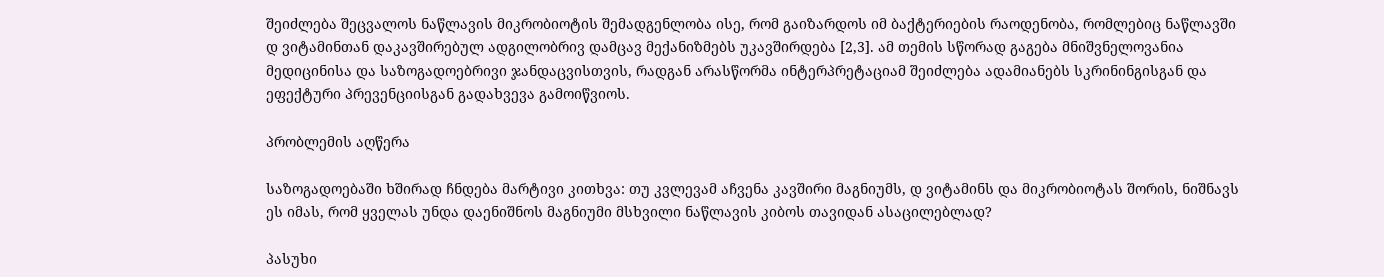შეიძლება შეცვალოს ნაწლავის მიკრობიოტის შემადგენლობა ისე, რომ გაიზარდოს იმ ბაქტერიების რაოდენობა, რომლებიც ნაწლავში დ ვიტამინთან დაკავშირებულ ადგილობრივ დამცავ მექანიზმებს უკავშირდება [2,3]. ამ თემის სწორად გაგება მნიშვნელოვანია მედიცინისა და საზოგადოებრივი ჯანდაცვისთვის, რადგან არასწორმა ინტერპრეტაციამ შეიძლება ადამიანებს სკრინინგისგან და ეფექტური პრევენციისგან გადახვევა გამოიწვიოს.

პრობლემის აღწერა

საზოგადოებაში ხშირად ჩნდება მარტივი კითხვა: თუ კვლევამ აჩვენა კავშირი მაგნიუმს, დ ვიტამინს და მიკრობიოტას შორის, ნიშნავს ეს იმას, რომ ყველას უნდა დაენიშნოს მაგნიუმი მსხვილი ნაწლავის კიბოს თავიდან ასაცილებლად?

პასუხი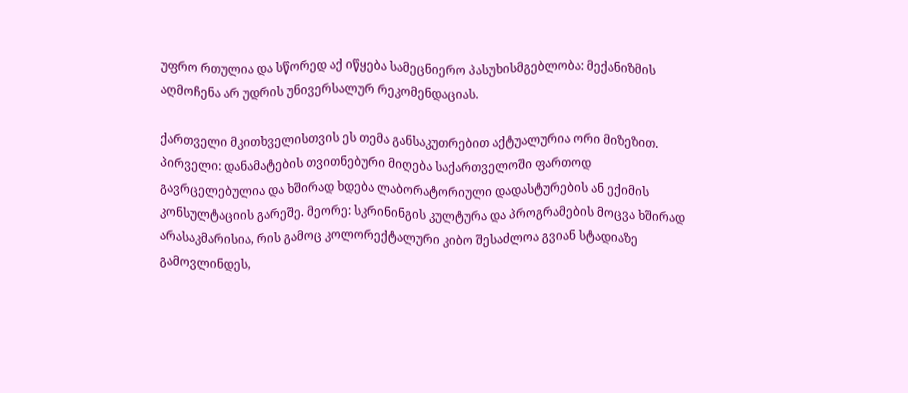უფრო რთულია და სწორედ აქ იწყება სამეცნიერო პასუხისმგებლობა: მექანიზმის აღმოჩენა არ უდრის უნივერსალურ რეკომენდაციას.

ქართველი მკითხველისთვის ეს თემა განსაკუთრებით აქტუალურია ორი მიზეზით. პირველი: დანამატების თვითნებური მიღება საქართველოში ფართოდ გავრცელებულია და ხშირად ხდება ლაბორატორიული დადასტურების ან ექიმის კონსულტაციის გარეშე. მეორე: სკრინინგის კულტურა და პროგრამების მოცვა ხშირად არასაკმარისია, რის გამოც კოლორექტალური კიბო შესაძლოა გვიან სტადიაზე გამოვლინდეს,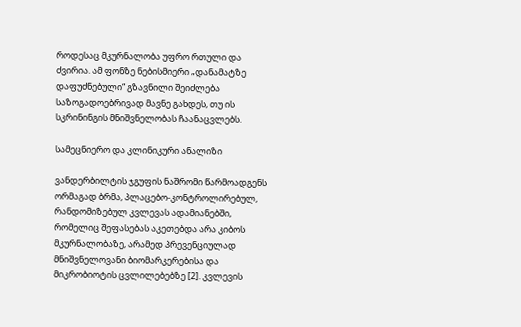როდესაც მკურნალობა უფრო რთული და ძვირია. ამ ფონზე ნებისმიერი „დანამატზე დაფუძნებული“ გზავნილი შეიძლება საზოგადოებრივად მავნე გახდეს, თუ ის სკრინინგის მნიშვნელობას ჩაანაცვლებს.

სამეცნიერო და კლინიკური ანალიზი

ვანდერბილტის ჯგუფის ნაშრომი წარმოადგენს ორმაგად ბრმა, პლაცებო-კონტროლირებულ, რანდომიზებულ კვლევას ადამიანებში, რომელიც შეფასებას აკეთებდა არა კიბოს მკურნალობაზე, არამედ პრევენციულად მნიშვნელოვანი ბიომარკერებისა და მიკრობიოტის ცვლილებებზე [2]. კვლევის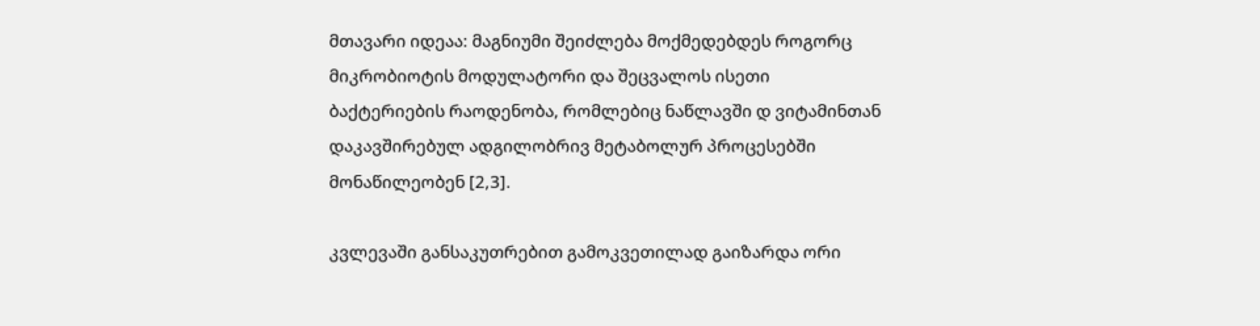მთავარი იდეაა: მაგნიუმი შეიძლება მოქმედებდეს როგორც მიკრობიოტის მოდულატორი და შეცვალოს ისეთი ბაქტერიების რაოდენობა, რომლებიც ნაწლავში დ ვიტამინთან დაკავშირებულ ადგილობრივ მეტაბოლურ პროცესებში მონაწილეობენ [2,3].

კვლევაში განსაკუთრებით გამოკვეთილად გაიზარდა ორი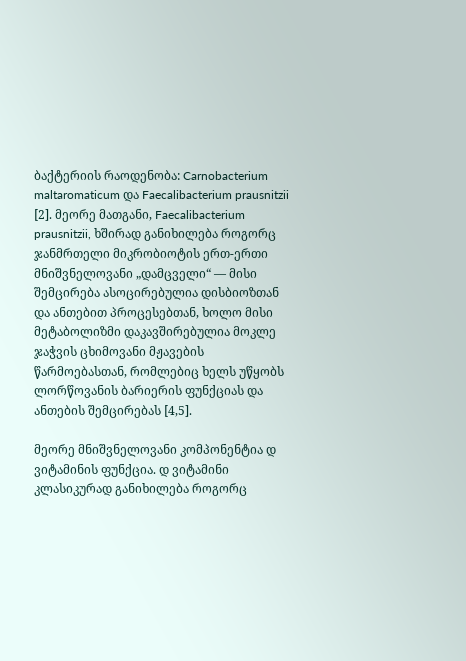ბაქტერიის რაოდენობა: Carnobacterium maltaromaticum და Faecalibacterium prausnitzii [2]. მეორე მათგანი, Faecalibacterium prausnitzii, ხშირად განიხილება როგორც ჯანმრთელი მიკრობიოტის ერთ-ერთი მნიშვნელოვანი „დამცველი“ — მისი შემცირება ასოცირებულია დისბიოზთან და ანთებით პროცესებთან, ხოლო მისი მეტაბოლიზმი დაკავშირებულია მოკლე ჯაჭვის ცხიმოვანი მჟავების წარმოებასთან, რომლებიც ხელს უწყობს ლორწოვანის ბარიერის ფუნქციას და ანთების შემცირებას [4,5].

მეორე მნიშვნელოვანი კომპონენტია დ ვიტამინის ფუნქცია. დ ვიტამინი კლასიკურად განიხილება როგორც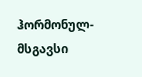ჰორმონულ-მსგავსი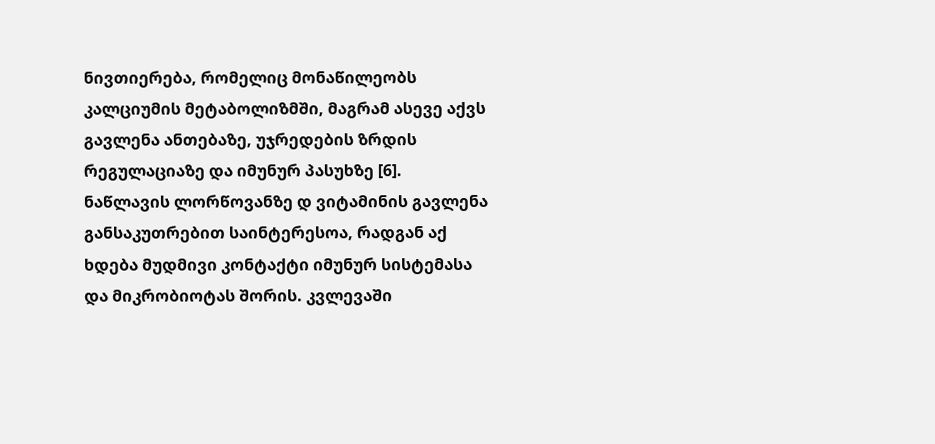ნივთიერება, რომელიც მონაწილეობს კალციუმის მეტაბოლიზმში, მაგრამ ასევე აქვს გავლენა ანთებაზე, უჯრედების ზრდის რეგულაციაზე და იმუნურ პასუხზე [6]. ნაწლავის ლორწოვანზე დ ვიტამინის გავლენა განსაკუთრებით საინტერესოა, რადგან აქ ხდება მუდმივი კონტაქტი იმუნურ სისტემასა და მიკრობიოტას შორის. კვლევაში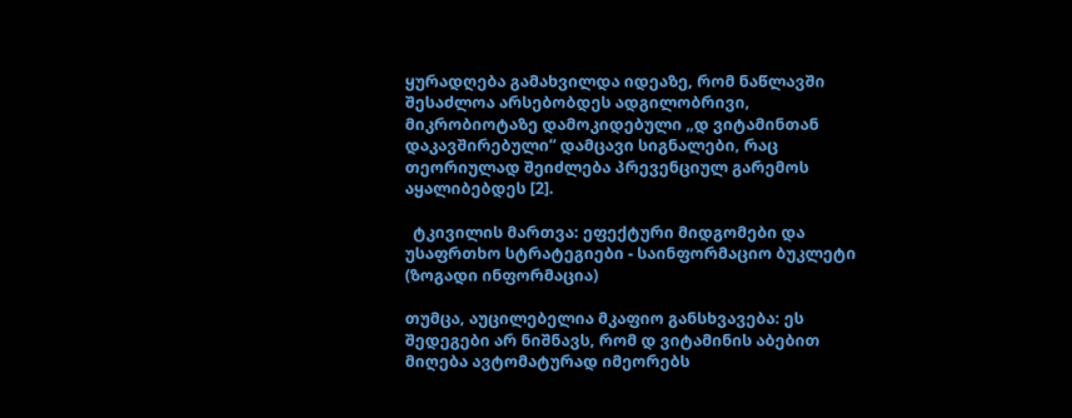ყურადღება გამახვილდა იდეაზე, რომ ნაწლავში შესაძლოა არსებობდეს ადგილობრივი, მიკრობიოტაზე დამოკიდებული „დ ვიტამინთან დაკავშირებული“ დამცავი სიგნალები, რაც თეორიულად შეიძლება პრევენციულ გარემოს აყალიბებდეს [2].

  ტკივილის მართვა: ეფექტური მიდგომები და უსაფრთხო სტრატეგიები - საინფორმაციო ბუკლეტი (ზოგადი ინფორმაცია)

თუმცა, აუცილებელია მკაფიო განსხვავება: ეს შედეგები არ ნიშნავს, რომ დ ვიტამინის აბებით მიღება ავტომატურად იმეორებს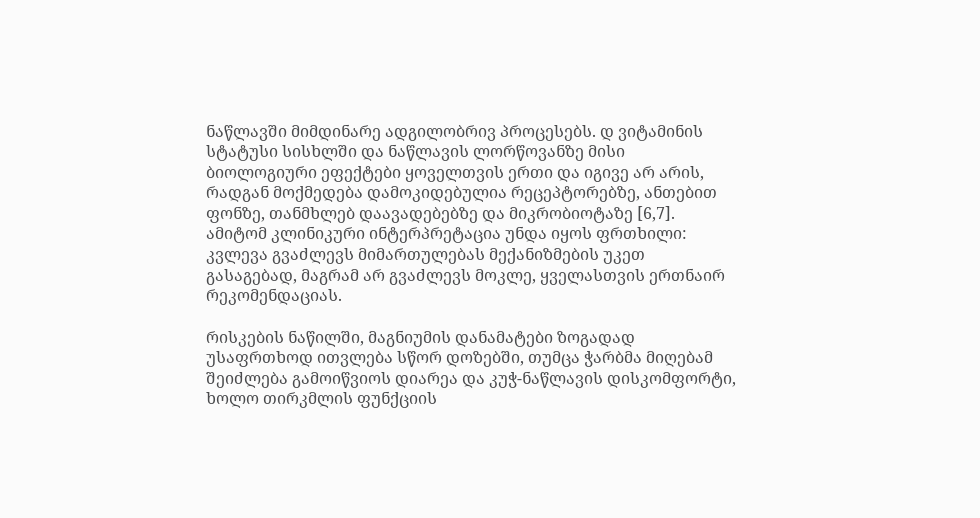ნაწლავში მიმდინარე ადგილობრივ პროცესებს. დ ვიტამინის სტატუსი სისხლში და ნაწლავის ლორწოვანზე მისი ბიოლოგიური ეფექტები ყოველთვის ერთი და იგივე არ არის, რადგან მოქმედება დამოკიდებულია რეცეპტორებზე, ანთებით ფონზე, თანმხლებ დაავადებებზე და მიკრობიოტაზე [6,7]. ამიტომ კლინიკური ინტერპრეტაცია უნდა იყოს ფრთხილი: კვლევა გვაძლევს მიმართულებას მექანიზმების უკეთ გასაგებად, მაგრამ არ გვაძლევს მოკლე, ყველასთვის ერთნაირ რეკომენდაციას.

რისკების ნაწილში, მაგნიუმის დანამატები ზოგადად უსაფრთხოდ ითვლება სწორ დოზებში, თუმცა ჭარბმა მიღებამ შეიძლება გამოიწვიოს დიარეა და კუჭ-ნაწლავის დისკომფორტი, ხოლო თირკმლის ფუნქციის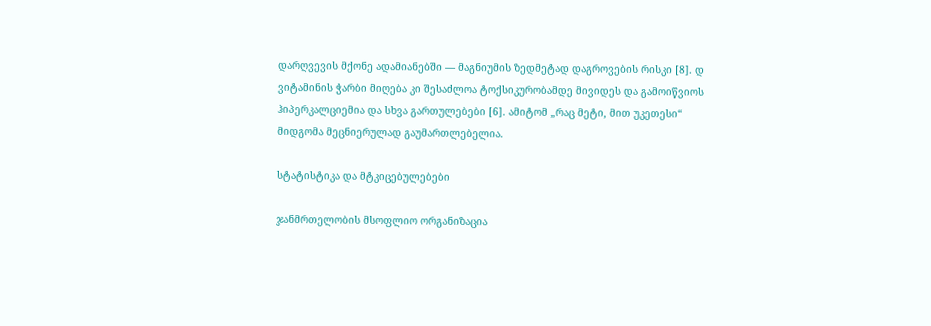დარღვევის მქონე ადამიანებში — მაგნიუმის ზედმეტად დაგროვების რისკი [8]. დ ვიტამინის ჭარბი მიღება კი შესაძლოა ტოქსიკურობამდე მივიდეს და გამოიწვიოს ჰიპერკალციემია და სხვა გართულებები [6]. ამიტომ „რაც მეტი, მით უკეთესი“ მიდგომა მეცნიერულად გაუმართლებელია.

სტატისტიკა და მტკიცებულებები

ჯანმრთელობის მსოფლიო ორგანიზაცია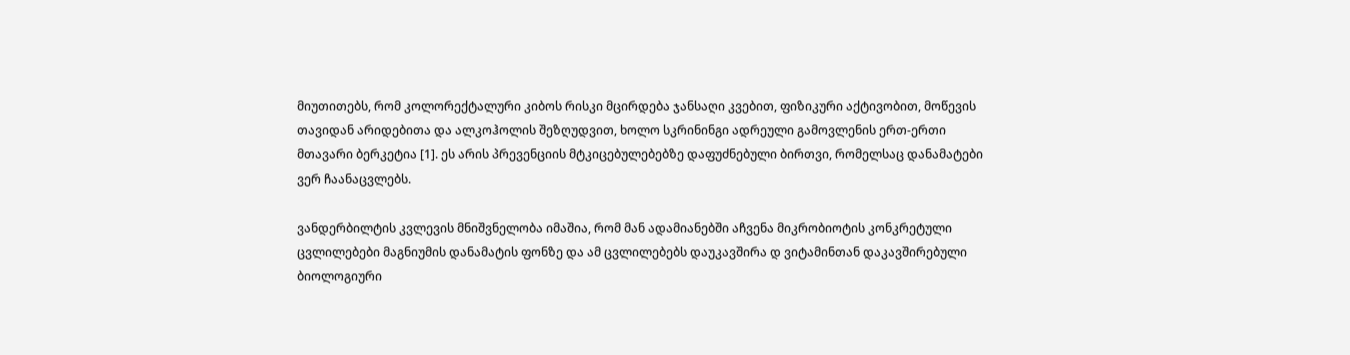მიუთითებს, რომ კოლორექტალური კიბოს რისკი მცირდება ჯანსაღი კვებით, ფიზიკური აქტივობით, მოწევის თავიდან არიდებითა და ალკოჰოლის შეზღუდვით, ხოლო სკრინინგი ადრეული გამოვლენის ერთ-ერთი მთავარი ბერკეტია [1]. ეს არის პრევენციის მტკიცებულებებზე დაფუძნებული ბირთვი, რომელსაც დანამატები ვერ ჩაანაცვლებს.

ვანდერბილტის კვლევის მნიშვნელობა იმაშია, რომ მან ადამიანებში აჩვენა მიკრობიოტის კონკრეტული ცვლილებები მაგნიუმის დანამატის ფონზე და ამ ცვლილებებს დაუკავშირა დ ვიტამინთან დაკავშირებული ბიოლოგიური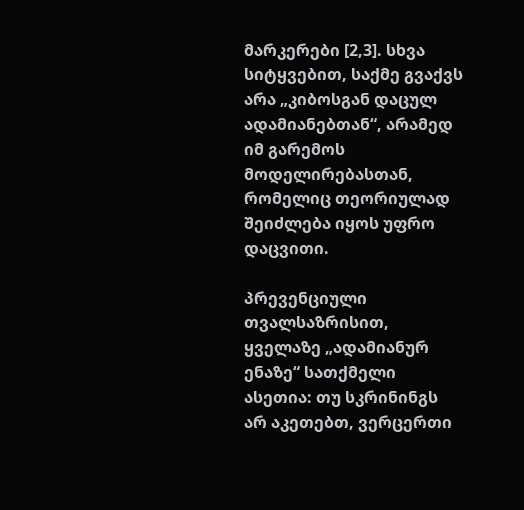მარკერები [2,3]. სხვა სიტყვებით, საქმე გვაქვს არა „კიბოსგან დაცულ ადამიანებთან“, არამედ იმ გარემოს მოდელირებასთან, რომელიც თეორიულად შეიძლება იყოს უფრო დაცვითი.

პრევენციული თვალსაზრისით, ყველაზე „ადამიანურ ენაზე“ სათქმელი ასეთია: თუ სკრინინგს არ აკეთებთ, ვერცერთი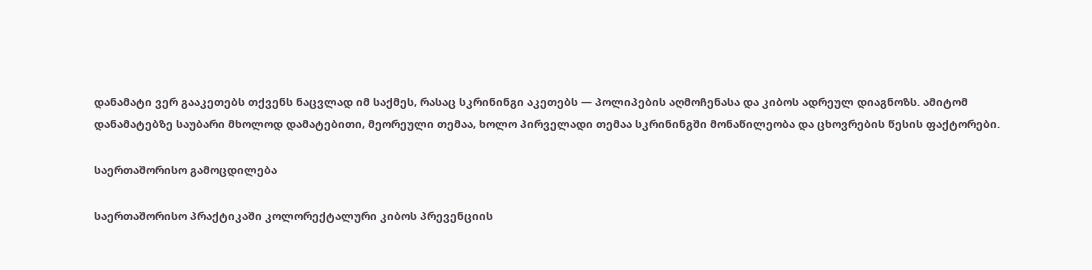დანამატი ვერ გააკეთებს თქვენს ნაცვლად იმ საქმეს, რასაც სკრინინგი აკეთებს — პოლიპების აღმოჩენასა და კიბოს ადრეულ დიაგნოზს. ამიტომ დანამატებზე საუბარი მხოლოდ დამატებითი, მეორეული თემაა, ხოლო პირველადი თემაა სკრინინგში მონაწილეობა და ცხოვრების წესის ფაქტორები.

საერთაშორისო გამოცდილება

საერთაშორისო პრაქტიკაში კოლორექტალური კიბოს პრევენციის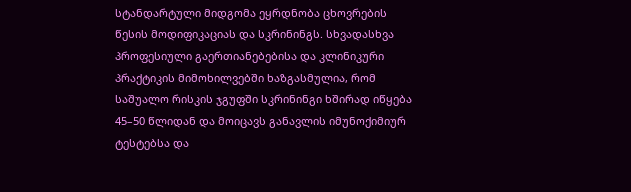სტანდარტული მიდგომა ეყრდნობა ცხოვრების წესის მოდიფიკაციას და სკრინინგს. სხვადასხვა პროფესიული გაერთიანებებისა და კლინიკური პრაქტიკის მიმოხილვებში ხაზგასმულია, რომ საშუალო რისკის ჯგუფში სკრინინგი ხშირად იწყება 45–50 წლიდან და მოიცავს განავლის იმუნოქიმიურ ტესტებსა და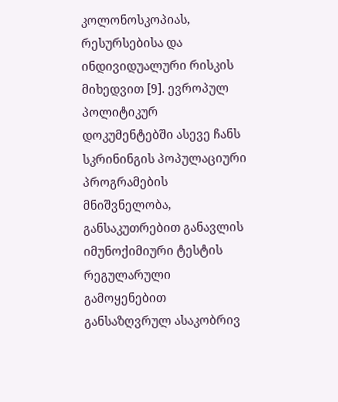კოლონოსკოპიას, რესურსებისა და ინდივიდუალური რისკის მიხედვით [9]. ევროპულ პოლიტიკურ დოკუმენტებში ასევე ჩანს სკრინინგის პოპულაციური პროგრამების მნიშვნელობა, განსაკუთრებით განავლის იმუნოქიმიური ტესტის რეგულარული გამოყენებით განსაზღვრულ ასაკობრივ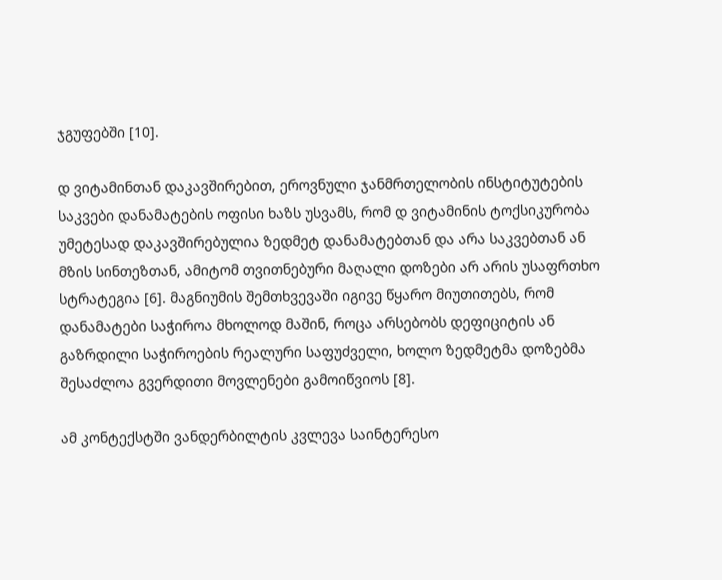ჯგუფებში [10].

დ ვიტამინთან დაკავშირებით, ეროვნული ჯანმრთელობის ინსტიტუტების საკვები დანამატების ოფისი ხაზს უსვამს, რომ დ ვიტამინის ტოქსიკურობა უმეტესად დაკავშირებულია ზედმეტ დანამატებთან და არა საკვებთან ან მზის სინთეზთან, ამიტომ თვითნებური მაღალი დოზები არ არის უსაფრთხო სტრატეგია [6]. მაგნიუმის შემთხვევაში იგივე წყარო მიუთითებს, რომ დანამატები საჭიროა მხოლოდ მაშინ, როცა არსებობს დეფიციტის ან გაზრდილი საჭიროების რეალური საფუძველი, ხოლო ზედმეტმა დოზებმა შესაძლოა გვერდითი მოვლენები გამოიწვიოს [8].

ამ კონტექსტში ვანდერბილტის კვლევა საინტერესო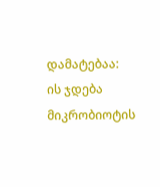დამატებაა: ის ჯდება მიკრობიოტის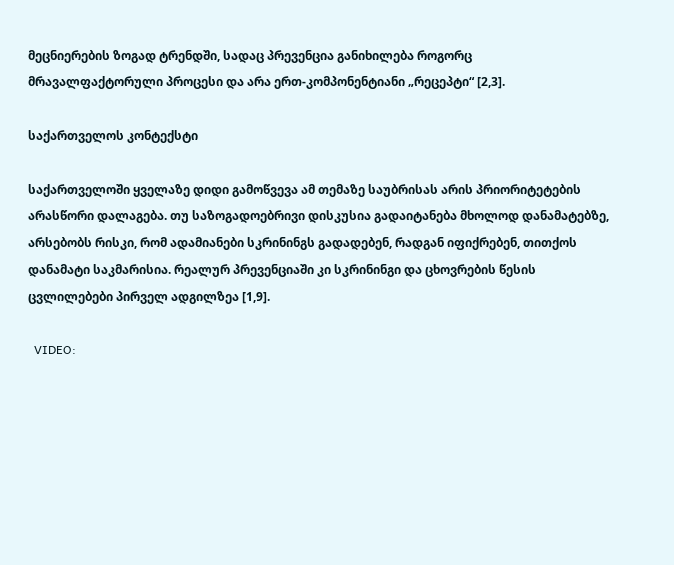მეცნიერების ზოგად ტრენდში, სადაც პრევენცია განიხილება როგორც მრავალფაქტორული პროცესი და არა ერთ-კომპონენტიანი „რეცეპტი“ [2,3].

საქართველოს კონტექსტი

საქართველოში ყველაზე დიდი გამოწვევა ამ თემაზე საუბრისას არის პრიორიტეტების არასწორი დალაგება. თუ საზოგადოებრივი დისკუსია გადაიტანება მხოლოდ დანამატებზე, არსებობს რისკი, რომ ადამიანები სკრინინგს გადადებენ, რადგან იფიქრებენ, თითქოს დანამატი საკმარისია. რეალურ პრევენციაში კი სკრინინგი და ცხოვრების წესის ცვლილებები პირველ ადგილზეა [1,9].

  VIDEO: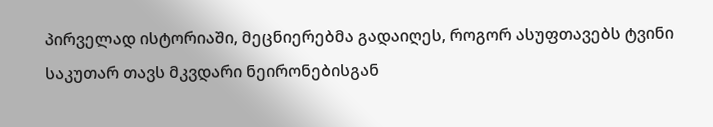პირველად ისტორიაში, მეცნიერებმა გადაიღეს, როგორ ასუფთავებს ტვინი საკუთარ თავს მკვდარი ნეირონებისგან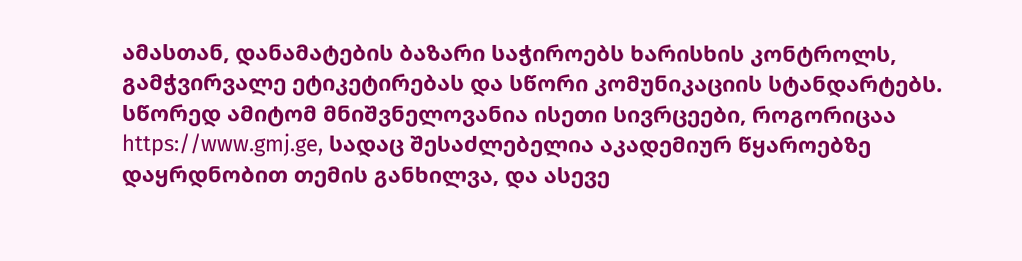ამასთან, დანამატების ბაზარი საჭიროებს ხარისხის კონტროლს, გამჭვირვალე ეტიკეტირებას და სწორი კომუნიკაციის სტანდარტებს. სწორედ ამიტომ მნიშვნელოვანია ისეთი სივრცეები, როგორიცაა https://www.gmj.ge, სადაც შესაძლებელია აკადემიურ წყაროებზე დაყრდნობით თემის განხილვა, და ასევე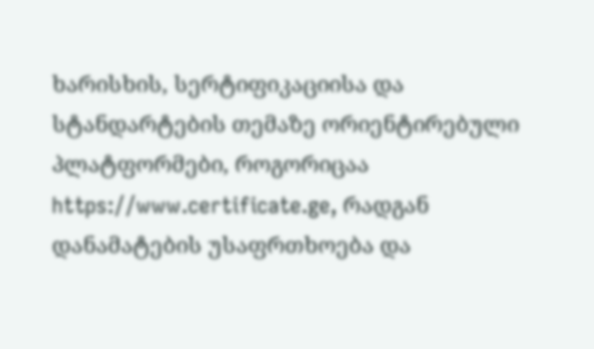ხარისხის, სერტიფიკაციისა და სტანდარტების თემაზე ორიენტირებული პლატფორმები, როგორიცაა https://www.certificate.ge, რადგან დანამატების უსაფრთხოება და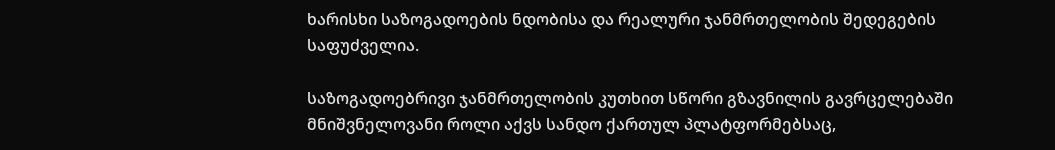ხარისხი საზოგადოების ნდობისა და რეალური ჯანმრთელობის შედეგების საფუძველია.

საზოგადოებრივი ჯანმრთელობის კუთხით სწორი გზავნილის გავრცელებაში მნიშვნელოვანი როლი აქვს სანდო ქართულ პლატფორმებსაც,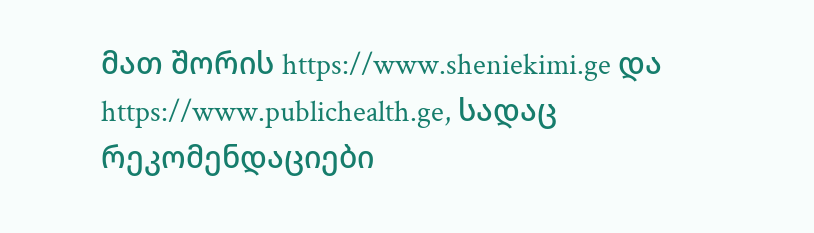მათ შორის https://www.sheniekimi.ge და https://www.publichealth.ge, სადაც რეკომენდაციები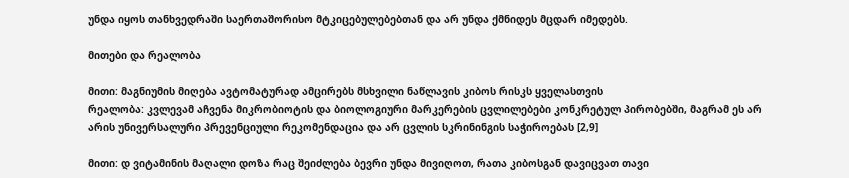უნდა იყოს თანხვედრაში საერთაშორისო მტკიცებულებებთან და არ უნდა ქმნიდეს მცდარ იმედებს.

მითები და რეალობა

მითი: მაგნიუმის მიღება ავტომატურად ამცირებს მსხვილი ნაწლავის კიბოს რისკს ყველასთვის
რეალობა: კვლევამ აჩვენა მიკრობიოტის და ბიოლოგიური მარკერების ცვლილებები კონკრეტულ პირობებში, მაგრამ ეს არ არის უნივერსალური პრევენციული რეკომენდაცია და არ ცვლის სკრინინგის საჭიროებას [2,9]

მითი: დ ვიტამინის მაღალი დოზა რაც შეიძლება ბევრი უნდა მივიღოთ, რათა კიბოსგან დავიცვათ თავი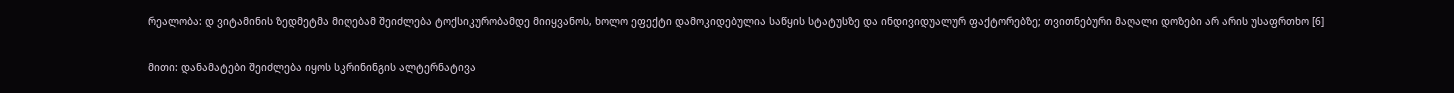რეალობა: დ ვიტამინის ზედმეტმა მიღებამ შეიძლება ტოქსიკურობამდე მიიყვანოს, ხოლო ეფექტი დამოკიდებულია საწყის სტატუსზე და ინდივიდუალურ ფაქტორებზე; თვითნებური მაღალი დოზები არ არის უსაფრთხო [6]

მითი: დანამატები შეიძლება იყოს სკრინინგის ალტერნატივა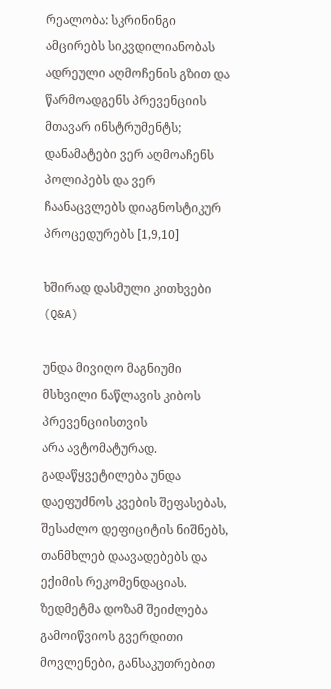რეალობა: სკრინინგი ამცირებს სიკვდილიანობას ადრეული აღმოჩენის გზით და წარმოადგენს პრევენციის მთავარ ინსტრუმენტს; დანამატები ვერ აღმოაჩენს პოლიპებს და ვერ ჩაანაცვლებს დიაგნოსტიკურ პროცედურებს [1,9,10]

ხშირად დასმული კითხვები (Q&A)

უნდა მივიღო მაგნიუმი მსხვილი ნაწლავის კიბოს პრევენციისთვის
არა ავტომატურად. გადაწყვეტილება უნდა დაეფუძნოს კვების შეფასებას, შესაძლო დეფიციტის ნიშნებს, თანმხლებ დაავადებებს და ექიმის რეკომენდაციას. ზედმეტმა დოზამ შეიძლება გამოიწვიოს გვერდითი მოვლენები, განსაკუთრებით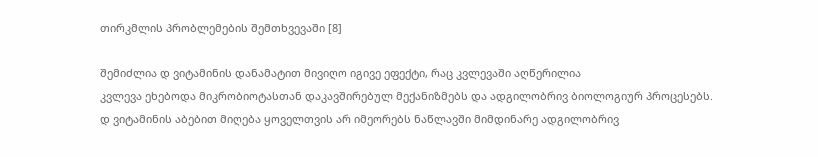თირკმლის პრობლემების შემთხვევაში [8]

შემიძლია დ ვიტამინის დანამატით მივიღო იგივე ეფექტი, რაც კვლევაში აღწერილია
კვლევა ეხებოდა მიკრობიოტასთან დაკავშირებულ მექანიზმებს და ადგილობრივ ბიოლოგიურ პროცესებს. დ ვიტამინის აბებით მიღება ყოველთვის არ იმეორებს ნაწლავში მიმდინარე ადგილობრივ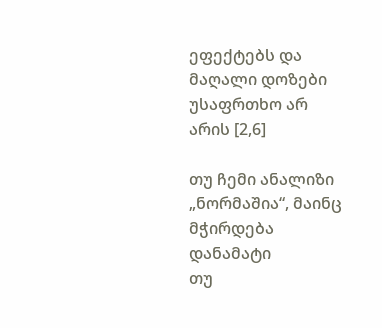ეფექტებს და მაღალი დოზები უსაფრთხო არ არის [2,6]

თუ ჩემი ანალიზი „ნორმაშია“, მაინც მჭირდება დანამატი
თუ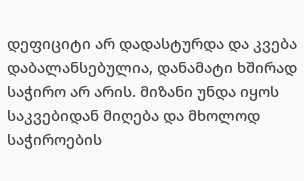დეფიციტი არ დადასტურდა და კვება დაბალანსებულია, დანამატი ხშირად საჭირო არ არის. მიზანი უნდა იყოს საკვებიდან მიღება და მხოლოდ საჭიროების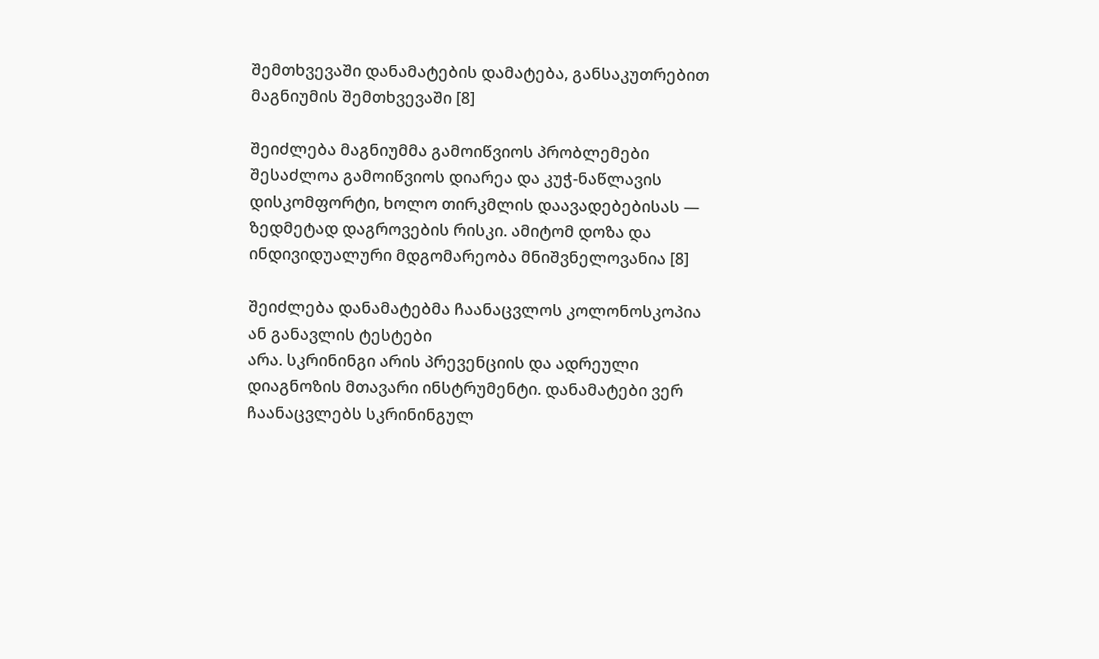შემთხვევაში დანამატების დამატება, განსაკუთრებით მაგნიუმის შემთხვევაში [8]

შეიძლება მაგნიუმმა გამოიწვიოს პრობლემები
შესაძლოა გამოიწვიოს დიარეა და კუჭ-ნაწლავის დისკომფორტი, ხოლო თირკმლის დაავადებებისას — ზედმეტად დაგროვების რისკი. ამიტომ დოზა და ინდივიდუალური მდგომარეობა მნიშვნელოვანია [8]

შეიძლება დანამატებმა ჩაანაცვლოს კოლონოსკოპია ან განავლის ტესტები
არა. სკრინინგი არის პრევენციის და ადრეული დიაგნოზის მთავარი ინსტრუმენტი. დანამატები ვერ ჩაანაცვლებს სკრინინგულ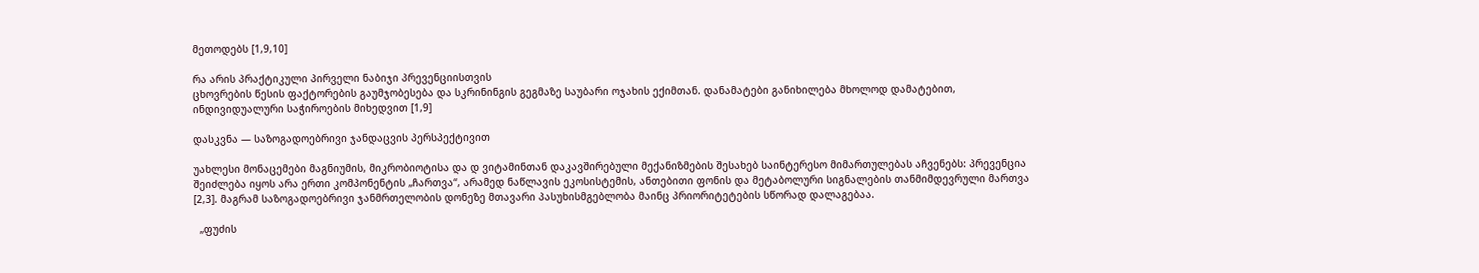მეთოდებს [1,9,10]

რა არის პრაქტიკული პირველი ნაბიჯი პრევენციისთვის
ცხოვრების წესის ფაქტორების გაუმჯობესება და სკრინინგის გეგმაზე საუბარი ოჯახის ექიმთან. დანამატები განიხილება მხოლოდ დამატებით, ინდივიდუალური საჭიროების მიხედვით [1,9]

დასკვნა — საზოგადოებრივი ჯანდაცვის პერსპექტივით

უახლესი მონაცემები მაგნიუმის, მიკრობიოტისა და დ ვიტამინთან დაკავშირებული მექანიზმების შესახებ საინტერესო მიმართულებას აჩვენებს: პრევენცია შეიძლება იყოს არა ერთი კომპონენტის „ჩართვა“, არამედ ნაწლავის ეკოსისტემის, ანთებითი ფონის და მეტაბოლური სიგნალების თანმიმდევრული მართვა [2,3]. მაგრამ საზოგადოებრივი ჯანმრთელობის დონეზე მთავარი პასუხისმგებლობა მაინც პრიორიტეტების სწორად დალაგებაა.

  „ფუძის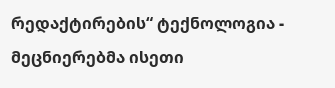რედაქტირების“ ტექნოლოგია - მეცნიერებმა ისეთი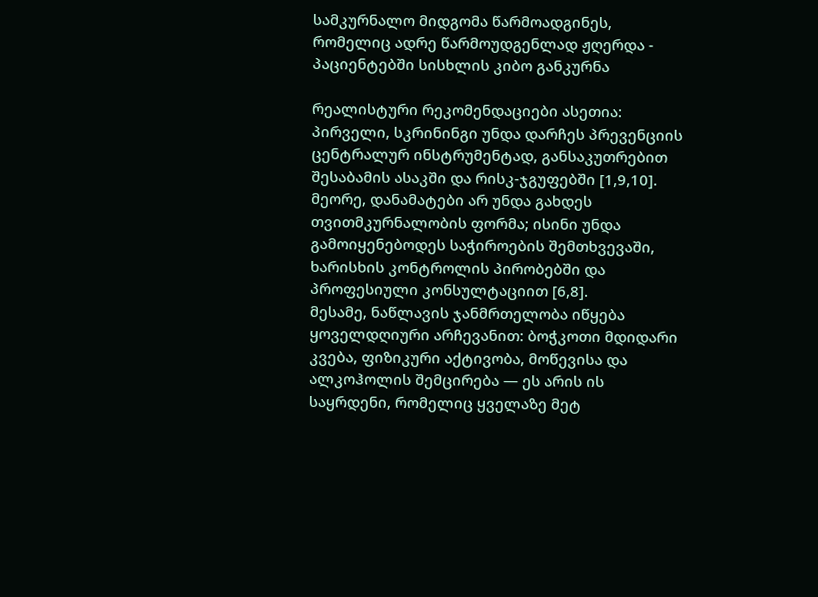სამკურნალო მიდგომა წარმოადგინეს, რომელიც ადრე წარმოუდგენლად ჟღერდა - პაციენტებში სისხლის კიბო განკურნა

რეალისტური რეკომენდაციები ასეთია:
პირველი, სკრინინგი უნდა დარჩეს პრევენციის ცენტრალურ ინსტრუმენტად, განსაკუთრებით შესაბამის ასაკში და რისკ-ჯგუფებში [1,9,10].
მეორე, დანამატები არ უნდა გახდეს თვითმკურნალობის ფორმა; ისინი უნდა გამოიყენებოდეს საჭიროების შემთხვევაში, ხარისხის კონტროლის პირობებში და პროფესიული კონსულტაციით [6,8].
მესამე, ნაწლავის ჯანმრთელობა იწყება ყოველდღიური არჩევანით: ბოჭკოთი მდიდარი კვება, ფიზიკური აქტივობა, მოწევისა და ალკოჰოლის შემცირება — ეს არის ის საყრდენი, რომელიც ყველაზე მეტ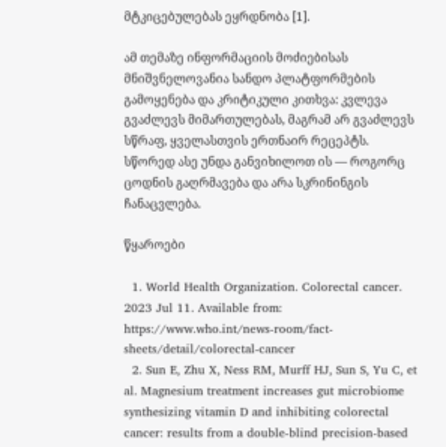მტკიცებულებას ეყრდნობა [1].

ამ თემაზე ინფორმაციის მოძიებისას მნიშვნელოვანია სანდო პლატფორმების გამოყენება და კრიტიკული კითხვა: კვლევა გვაძლევს მიმართულებას, მაგრამ არ გვაძლევს სწრაფ, ყველასთვის ერთნაირ რეცეპტს. სწორედ ასე უნდა განვიხილოთ ის — როგორც ცოდნის გაღრმავება და არა სკრინინგის ჩანაცვლება.

წყაროები

  1. World Health Organization. Colorectal cancer. 2023 Jul 11. Available from: https://www.who.int/news-room/fact-sheets/detail/colorectal-cancer
  2. Sun E, Zhu X, Ness RM, Murff HJ, Sun S, Yu C, et al. Magnesium treatment increases gut microbiome synthesizing vitamin D and inhibiting colorectal cancer: results from a double-blind precision-based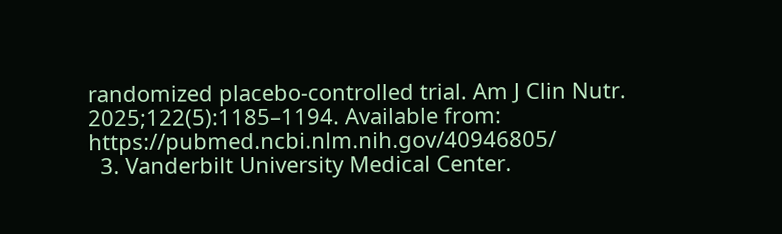randomized placebo-controlled trial. Am J Clin Nutr. 2025;122(5):1185–1194. Available from: https://pubmed.ncbi.nlm.nih.gov/40946805/
  3. Vanderbilt University Medical Center.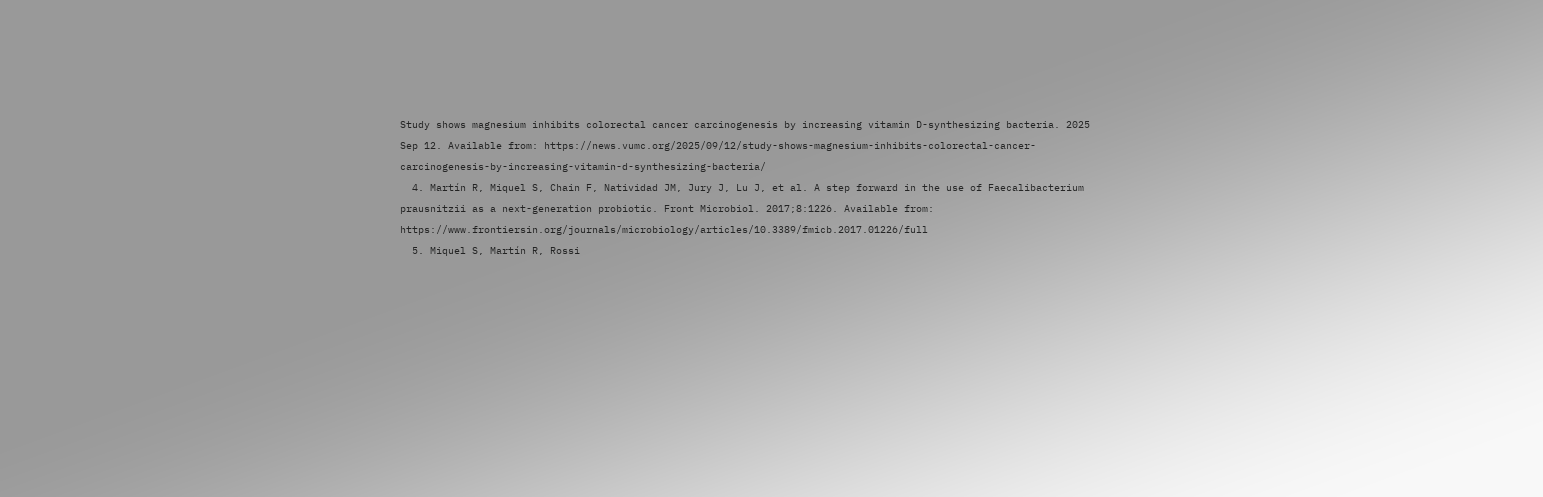Study shows magnesium inhibits colorectal cancer carcinogenesis by increasing vitamin D-synthesizing bacteria. 2025 Sep 12. Available from: https://news.vumc.org/2025/09/12/study-shows-magnesium-inhibits-colorectal-cancer-carcinogenesis-by-increasing-vitamin-d-synthesizing-bacteria/
  4. Martín R, Miquel S, Chain F, Natividad JM, Jury J, Lu J, et al. A step forward in the use of Faecalibacterium prausnitzii as a next-generation probiotic. Front Microbiol. 2017;8:1226. Available from: https://www.frontiersin.org/journals/microbiology/articles/10.3389/fmicb.2017.01226/full
  5. Miquel S, Martín R, Rossi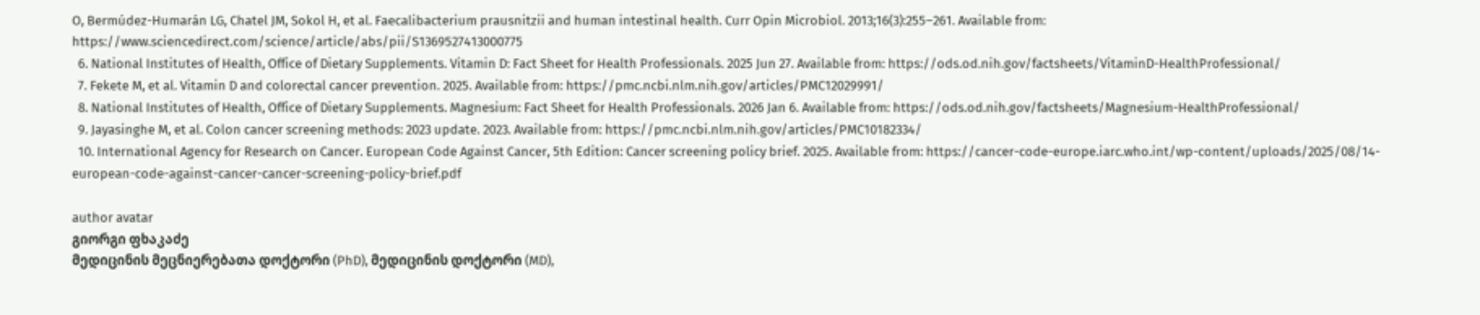O, Bermúdez-Humarán LG, Chatel JM, Sokol H, et al. Faecalibacterium prausnitzii and human intestinal health. Curr Opin Microbiol. 2013;16(3):255–261. Available from: https://www.sciencedirect.com/science/article/abs/pii/S1369527413000775
  6. National Institutes of Health, Office of Dietary Supplements. Vitamin D: Fact Sheet for Health Professionals. 2025 Jun 27. Available from: https://ods.od.nih.gov/factsheets/VitaminD-HealthProfessional/
  7. Fekete M, et al. Vitamin D and colorectal cancer prevention. 2025. Available from: https://pmc.ncbi.nlm.nih.gov/articles/PMC12029991/
  8. National Institutes of Health, Office of Dietary Supplements. Magnesium: Fact Sheet for Health Professionals. 2026 Jan 6. Available from: https://ods.od.nih.gov/factsheets/Magnesium-HealthProfessional/
  9. Jayasinghe M, et al. Colon cancer screening methods: 2023 update. 2023. Available from: https://pmc.ncbi.nlm.nih.gov/articles/PMC10182334/
  10. International Agency for Research on Cancer. European Code Against Cancer, 5th Edition: Cancer screening policy brief. 2025. Available from: https://cancer-code-europe.iarc.who.int/wp-content/uploads/2025/08/14-european-code-against-cancer-cancer-screening-policy-brief.pdf

author avatar
გიორგი ფხაკაძე
მედიცინის მეცნიერებათა დოქტორი (PhD), მედიცინის დოქტორი (MD),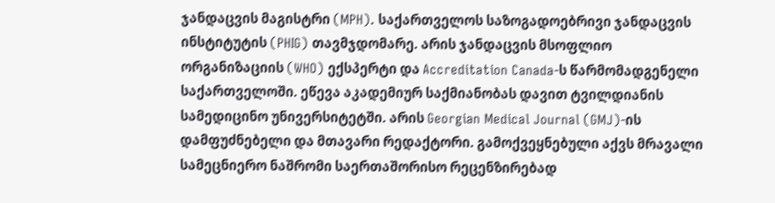ჯანდაცვის მაგისტრი (MPH). საქართველოს საზოგადოებრივი ჯანდაცვის ინსტიტუტის (PHIG) თავმჯდომარე. არის ჯანდაცვის მსოფლიო ორგანიზაციის (WHO) ექსპერტი და Accreditation Canada-ს წარმომადგენელი საქართველოში. ეწევა აკადემიურ საქმიანობას დავით ტვილდიანის სამედიცინო უნივერსიტეტში. არის Georgian Medical Journal (GMJ)-ის დამფუძნებელი და მთავარი რედაქტორი. გამოქვეყნებული აქვს მრავალი სამეცნიერო ნაშრომი საერთაშორისო რეცენზირებად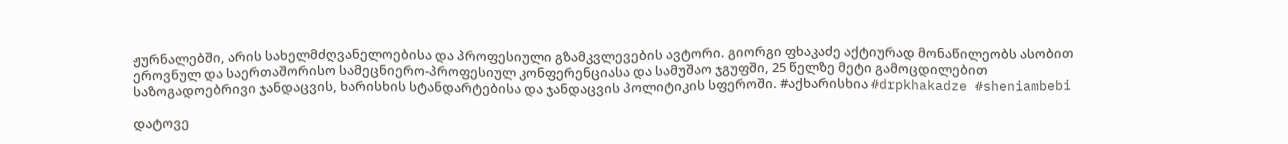ჟურნალებში, არის სახელმძღვანელოებისა და პროფესიული გზამკვლევების ავტორი. გიორგი ფხაკაძე აქტიურად მონაწილეობს ასობით ეროვნულ და საერთაშორისო სამეცნიერო-პროფესიულ კონფერენციასა და სამუშაო ჯგუფში, 25 წელზე მეტი გამოცდილებით საზოგადოებრივი ჯანდაცვის, ხარისხის სტანდარტებისა და ჯანდაცვის პოლიტიკის სფეროში. #აქხარისხია #drpkhakadze #sheniambebi

დატოვე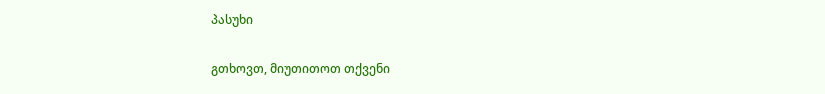პასუხი

გთხოვთ, მიუთითოთ თქვენი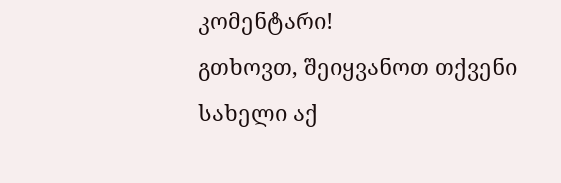კომენტარი!
გთხოვთ, შეიყვანოთ თქვენი სახელი აქ